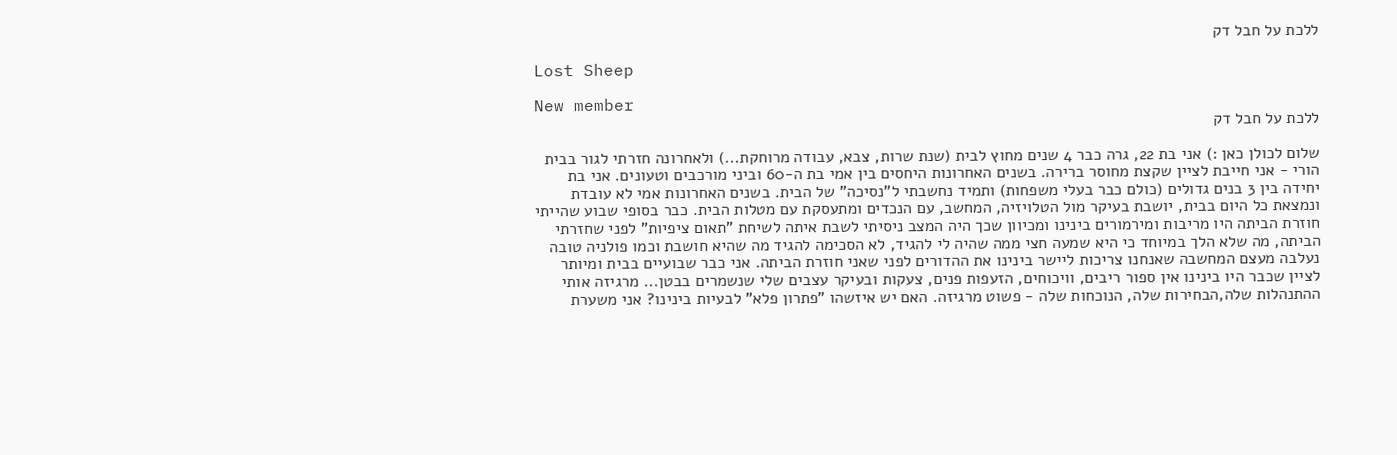ללכת על חבל דק

Lost Sheep

New member
ללכת על חבל דק

שלום לכולן כאן :) אני בת 22, גרה כבר 4 שנים מחוץ לבית (שנת שרות, צבא, עבודה מרוחקת...) ולאחרונה חזרתי לגור בבית הורי - אני חייבת לציין שקצת מחוסר ברירה. בשנים האחרונות היחסים בין אמי בת ה-60 וביני מורכבים וטעונים. אני בת יחידה בין 3 בנים גדולים (כולם כבר בעלי משפחות) ותמיד נחשבתי ל"נסיכה" של הבית. בשנים האחרונות אמי לא עובדת ונמצאת כל היום בבית, יושבת בעיקר מול הטלויזיה, המחשב, עם הנכדים ומתעסקת עם מטלות הבית. כבר בסופי שבוע שהייתי חוזרת הביתה היו מריבות ומירמורים בינינו ומכיוון שכך היה המצב ניסיתי לשבת איתה לשיחת "תאום ציפיות" לפני שחזרתי הביתה, מה שלא הלך במיוחד כי היא שמעה חצי ממה שהיה לי להגיד, לא הסכימה להגיד מה שהיא חושבת וכמו פולניה טובה נעלבה מעצם המחשבה שאנחנו צריכות ליישר בינינו את ההדורים לפני שאני חוזרת הביתה. אני כבר שבועיים בבית ומיותר לציין שכבר היו בינינו אין ספור ריבים, וויכוחים, הזעפות פנים, צעקות ובעיקר עצבים שלי שנשמרים בבטן... מרגיזה אותי ההתנהלות שלה,הבחירות שלה, הנוכחות שלה - פשוט מרגיזה. האם יש איזשהו "פתרון פלא" לבעיות בינינו? אני משערת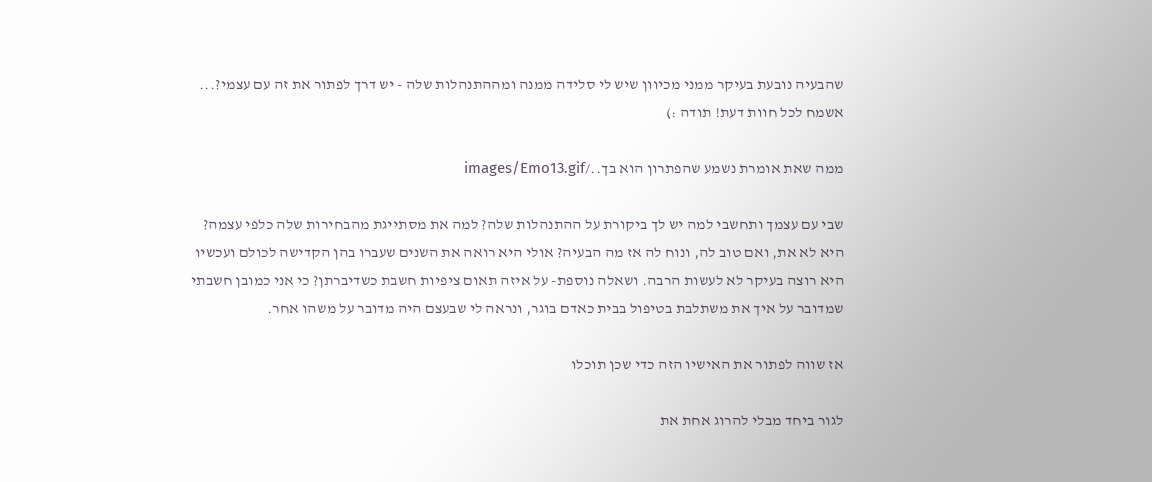שהבעיה נובעת בעיקר ממני מכיוון שיש לי סלידה ממנה ומההתנהלות שלה - יש דרך לפתור את זה עם עצמי?... אשמח לכל חוות דעת! תודה :)

ממה שאת אומרת נשמע שהפתרון הוא בך../images/Emo13.gif

שבי עם עצמך ותחשבי למה יש לך ביקורת על ההתנהלות שלה? למה את מסתייגת מהבחירות שלה כלפי עצמה? היא לא את, ואם טוב לה, ונוח לה אז מה הבעיה? אולי היא רואה את השנים שעברו בהן הקדישה לכולם ועכשיו היא רוצה בעיקר לא לעשות הרבה. ושאלה נוספת- על איזה תאום ציפיות חשבת כשדיברתן? כי אני כמובן חשבתי שמדובר על איך את משתלבת בטיפול בבית כאדם בוגר, ונראה לי שבעצם היה מדובר על משהו אחר.

אז שווה לפתור את האישיו הזה כדי שכן תוכלו

לגור ביחד מבלי להרוג אחת את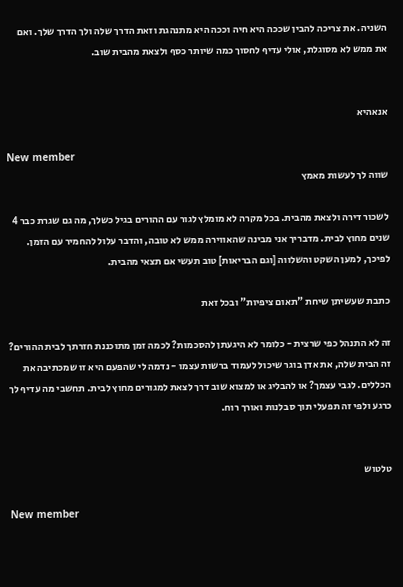השניה. את צריכה להבין שככה היא חיה וככה היא מתנהגת וזאת הדרך שלה ולך הדרך שלך. ואם את ממש לא מסוגלת, אולי עדיף לחסוך כמה שיותר כסף ולצאת מהבית שוב.


אנאהיא

New member
שווה לך לעשות מאמץ

לשכור דירה ולצאת מהבית. בכל מקרה לא מומלץ לגור עם ההורים בגיל כשלך, מה גם שגרת כבר 4 שנים מחוץ לבית. מדבריך אני מבינה שהאווירה ממש לא טובה, והדבר עלול להחמיר עם הזמן. לפיכך, למען השקט והשלווה [וגם הבריאות] טוב תעשי אם תצאי מהבית.

כתבת שעשיתן שיחת "תאום ציפיות" ובכל זאת

זה לא התנהל כפי שרצית - כלומר לא היגעתן להסכמות? לכמה זמן מתוכננת חזרתך לבית ההורים? זה הבית שלה, את אדן בוגר שיכול לעמוד ברשות עצמו - נדמה לי שהפעם היא זו שמכתיבה את הכללים. לגבי עצמך? או להבליג או למצוא שוב דרך לצאת למגורים מחוץ לבית. תחשבי מה עדיף לך כרגע ולפי זה תפעלי תוך סבלנות ואורך רוח.


טלטוש

New member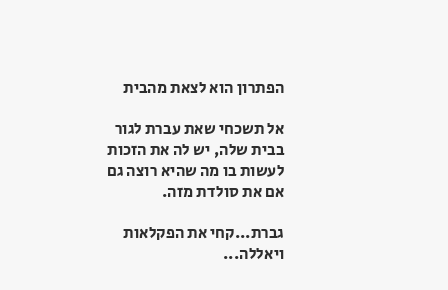הפתרון הוא לצאת מהבית

אל תשכחי שאת עברת לגור בבית שלה, יש לה את הזכות לעשות בו מה שהיא רוצה גם אם את סולדת מזה.

גברת...קחי את הפקלאות ויאללה...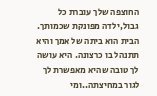החוצפה שלך עוברת כל גבול,ילדה מפונקת שכמותך. הבית הוא ביתה של אמך והיא תתנהל בו כרצונה. היא עושה לך טובה שהיא מאפשרת לך לגור במחיצתה..ומי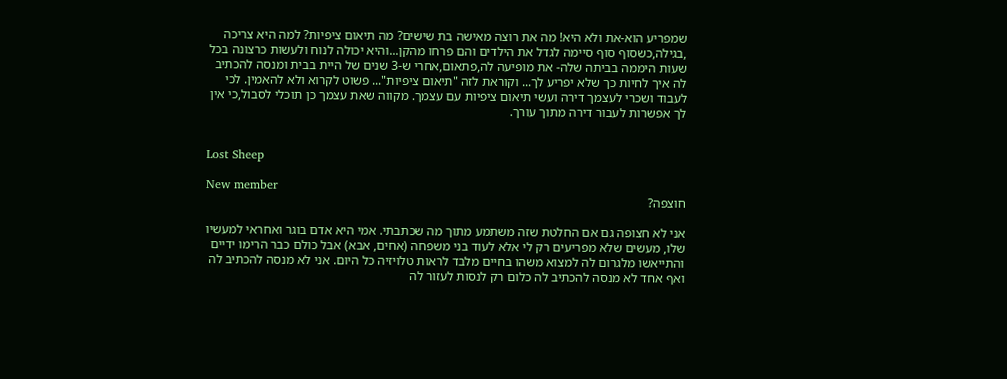שמפריע הוא-את ולא היא! מה את רוצה מאישה בת שישים? מה תיאום ציפיות? למה היא צריכה ,בגילה,כשסוף סוף סיימה לגדל את הילדים והם פרחו מהקן...והיא יכולה לנוח ולעשות כרצונה בכל שעות היממה בביתה שלה- את מופיעה לה,פתאום,אחרי ש-3 שנים של היית בבית ומנסה להכתיב לה איך לחיות כך שלא יפריע לך... וקוראת לזה "תיאום ציפיות"... פשוט לקרוא ולא להאמין. לכי לעבוד ושכרי לעצמך דירה ועשי תיאום ציפיות עם עצמך. מקווה שאת עצמך כן תוכלי לסבול,כי אין לך אפשרות לעבור דירה מתוך עורך.


Lost Sheep

New member
חוצפה?

אני לא חצופה גם אם החלטת שזה משתמע מתוך מה שכתבתי. אמי היא אדם בוגר ואחראי למעשיו שלו, מעשים שלא מפריעים רק לי אלא לעוד בני משפחה (אחים, אבא) אבל כולם כבר הרימו ידיים והתייאשו מלגרום לה למצוא משהו בחיים מלבד לראות טלויזיה כל היום. אני לא מנסה להכתיב לה ואף אחד לא מנסה להכתיב לה כלום רק לנסות לעזור לה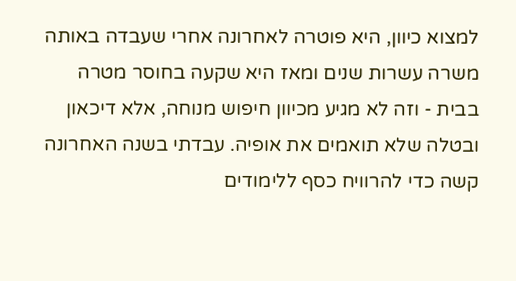למצוא כיוון, היא פוטרה לאחרונה אחרי שעבדה באותה משרה עשרות שנים ומאז היא שקעה בחוסר מטרה בבית - וזה לא מגיע מכיוון חיפוש מנוחה, אלא דיכאון ובטלה שלא תואמים את אופיה. עבדתי בשנה האחרונה קשה כדי להרוויח כסף ללימודים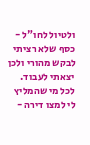ולטיול לחו"ל - כסף שלא רציתי לבקש מהורי ולכן יצאתי לעבוד. לכל מי שהמליץ לי למצו דירה -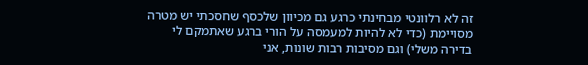זה לא רלוונטי מבחינתי כרגע גם מכיוון שלכסף שחסכתי יש מטרה מסויימת (כדי לא להיות למעמסה על הורי ברגע שאתמקם לי בדירה משלי) וגם מסיבות רבות שונות, אני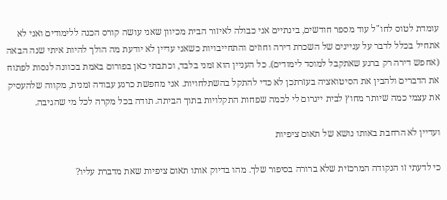עומדת לטוס לחו"ל עוד מספר חודשים, בינתיים אני כבולה לאיזור הבית מכיוון שאני עושה קורס הכנה ללימודים ואני לא אתחיל בכלל לדבר על עניינים של השכרת דירה וחוזים והתחייבויות כשאני עדיין לא יודעת מה הולך להיות איתי שנה הבאה (אחפש דירה רק ברגע שאתקבל למוסד לימודים). כל העניין הוא זמני בלבד, וכתבתי כאן בפורום באמת בכוונה לנסות לפתוח את הדברים ולהבין את הסיטואציה בעזרתכן לא כדי להתקל בהשתלחויות. אני מחפשת כרגע עבודה זמנית, מקווה שלהעסיק את עצמי כמה שיותר מחוץ לבית ייגרום לי לכמה שפחות התקלויות בתוך הביתה. תודה בכל מקרה לכל מי שהגיבה.

ועדיין לא הרחבת באותו נושא של תאום ציפיות

כי לדעתי זו הנקודה המרכזית שלא ברורה בסיפור שלך. מהו בדיוק אותו תאום ציפיות שאת מדברת עליו?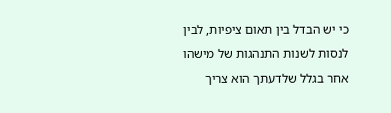כי יש הבדל בין תאום ציפיות, לבין לנסות לשנות התנהגות של מישהו אחר בגלל שלדעתך הוא צריך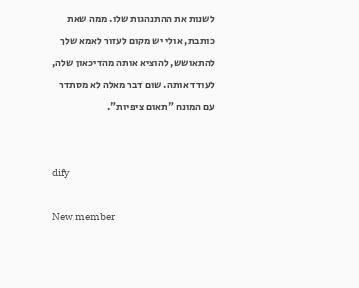לשנות את ההתנהגות שלו. ממה שאת כותבת, אולי יש מקום לעזור לאמא שלך להתאושש, להוציא אותה מהדיכאון שלה, לעודד אותה. שום דבר מאלה לא מסתדר עם המונח "תאום ציפיות".


dify

New member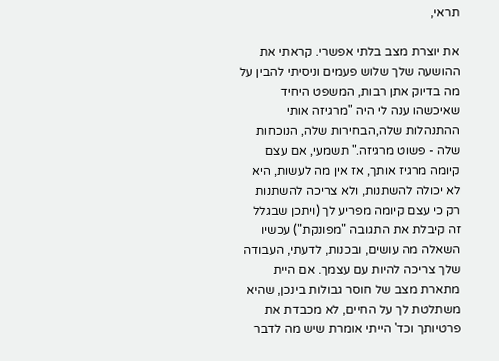תראי,

את יוצרת מצב בלתי אפשרי. קראתי את ההושעה שלך שלוש פעמים וניסיתי להבין על מה בדיוק אתן רבות, המשפט היחיד שאיכשהו ענה לי היה "מרגיזה אותי ההתנהלות שלה,הבחירות שלה, הנוכחות שלה - פשוט מרגיזה." תשמעי, אם עצם קיומה מרגיז אותך, אז אין מה לעשות, היא לא יכולה להשתנות, ולא צריכה להשתנות רק כי עצם קיומה מפריע לך (ויתכן שבגלל זה קיבלת את התגובה "מפונקת") עכשיו השאלה מה עושים, ובכנות, לדעתי, העבודה שלך צריכה להיות עם עצמך. אם היית מתארת מצב של חוסר גבולות בינכן, שהיא משתלטת לך על החיים, לא מכבדת את פרטיותך וכד' הייתי אומרת שיש מה לדבר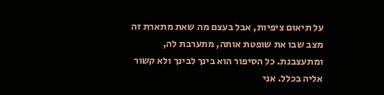על תיאום ציפיות, אבל בעצם מה שאת מתארת זה מצב שבו את שופטת אותה, מתערבת לה, ומתעצבנת. כל הסיפור הוא בינך לבינך ולא קשור אליה בכלל. אני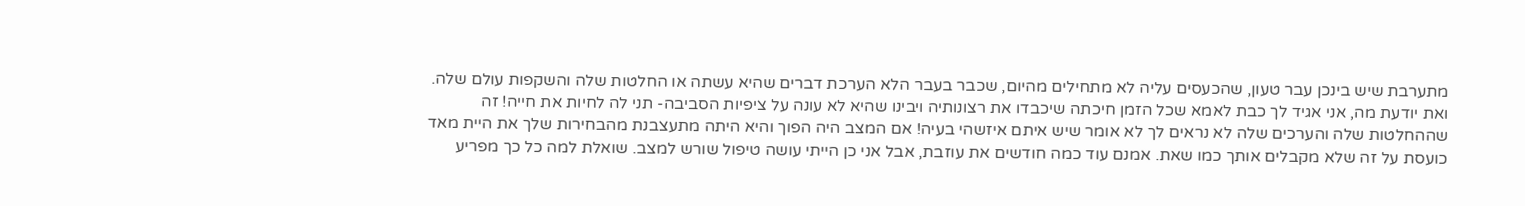מתערבת שיש בינכן עבר טעון, שהכעסים עליה לא מתחילים מהיום, שכבר בעבר הלא הערכת דברים שהיא עשתה או החלטות שלה והשקפות עולם שלה. ואת יודעת מה, אני אגיד לך כבת לאמא שכל הזמן חיכתה שיכבדו את רצונותיה ויבינו שהיא לא עונה על ציפיות הסביבה- תני לה לחיות את חייה! זה שההחלטות שלה והערכים שלה לא נראים לך לא אומר שיש איתם איזשהי בעיה! אם המצב היה הפוך והיא היתה מתעצבנת מהבחירות שלך את היית מאד כועסת על זה שלא מקבלים אותך כמו שאת. אמנם עוד כמה חודשים את עוזבת, אבל אני כן הייתי עושה טיפול שורש למצב. שואלת למה כל כך מפריע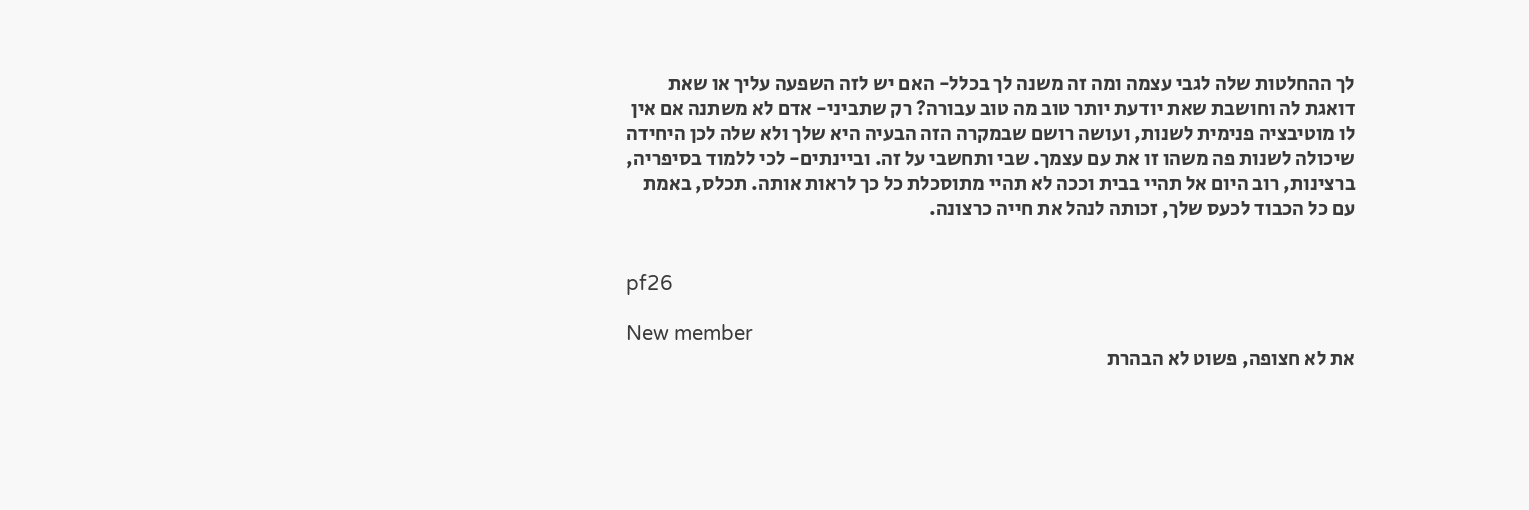לך ההחלטות שלה לגבי עצמה ומה זה משנה לך בכלל- האם יש לזה השפעה עליך או שאת דואגת לה וחושבת שאת יודעת יותר טוב מה טוב עבורה? רק שתביני- אדם לא משתנה אם אין לו מוטיבציה פנימית לשנות, ועושה רושם שבמקרה הזה הבעיה היא שלך ולא שלה לכן היחידה שיכולה לשנות פה משהו זו את עם עצמך. שבי ותחשבי על זה. וביינתים- לכי ללמוד בסיפריה, ברצינות, רוב היום אל תהיי בבית וככה לא תהיי מתוסכלת כל כך לראות אותה. תכלס, באמת עם כל הכבוד לכעס שלך, זכותה לנהל את חייה כרצונה.


pf26

New member
את לא חצופה, פשוט לא הבהרת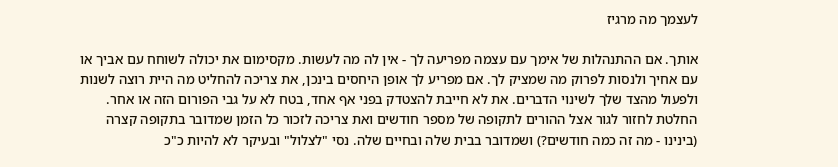לעצמך מה מרגיז

אותך. אם ההתנהלות של אימך עם עצמה מפריעה לך - אין לה מה לעשות. מקסימום את יכולה לשוחח עם אביך או עם אחיך ולנסות לפרוק מה שמציק לך. אם מפריע לך אופן היחסים בינכן, את צריכה להחליט מה היית רוצה לשנות ולפעול מהצד שלך לשינוי הדברים. את לא חייבת להצטדק בפני אף אחד, בטח לא על גבי הפורום הזה או אחר. החלטת לחזור לגור אצל ההורים לתקופה של מספר חודשים ואת צריכה לזכור כל הזמן שמדובר בתקופה קצרה (בינינו - מה זה כמה חודשים?) ושמדובר בבית שלה ובחיים שלה. נסי "לצלול" ובעיקר לא להיות כ"כ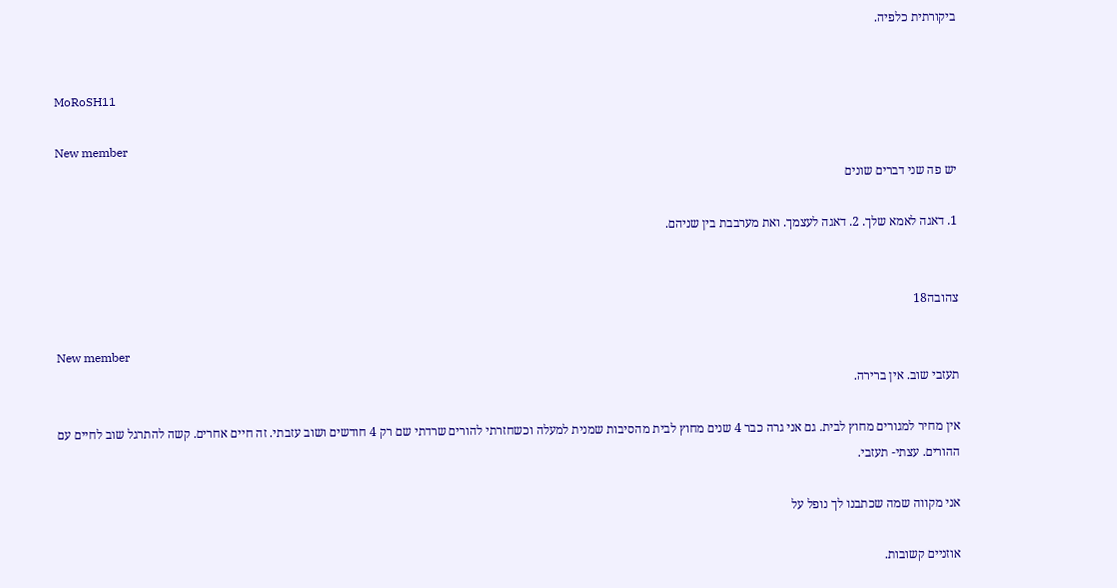ביקורתית כלפיה.


MoRoSH11

New member
יש פה שני דברים שונים

1. דאגה לאמא שלך. 2. דאגה לעצמך. ואת מערבבת בין שניהם.


צהובה18

New member
תעזבי שוב. אין ברירה.

אין מחיר למגורים מחוץ לבית. גם אני גרה כבר 4 שנים מחוץ לבית מהסיבות שמנית למעלה וכשחזרתי להורים שרדתי שם רק 4 חודשים ושוב עזבתי. זה חיים אחרים. קשה להתרגל שוב לחיים עם ההורים. עצתי- תעזבי.

אני מקווה שמה שכתבנו לך נופל על

אוזניים קשובות.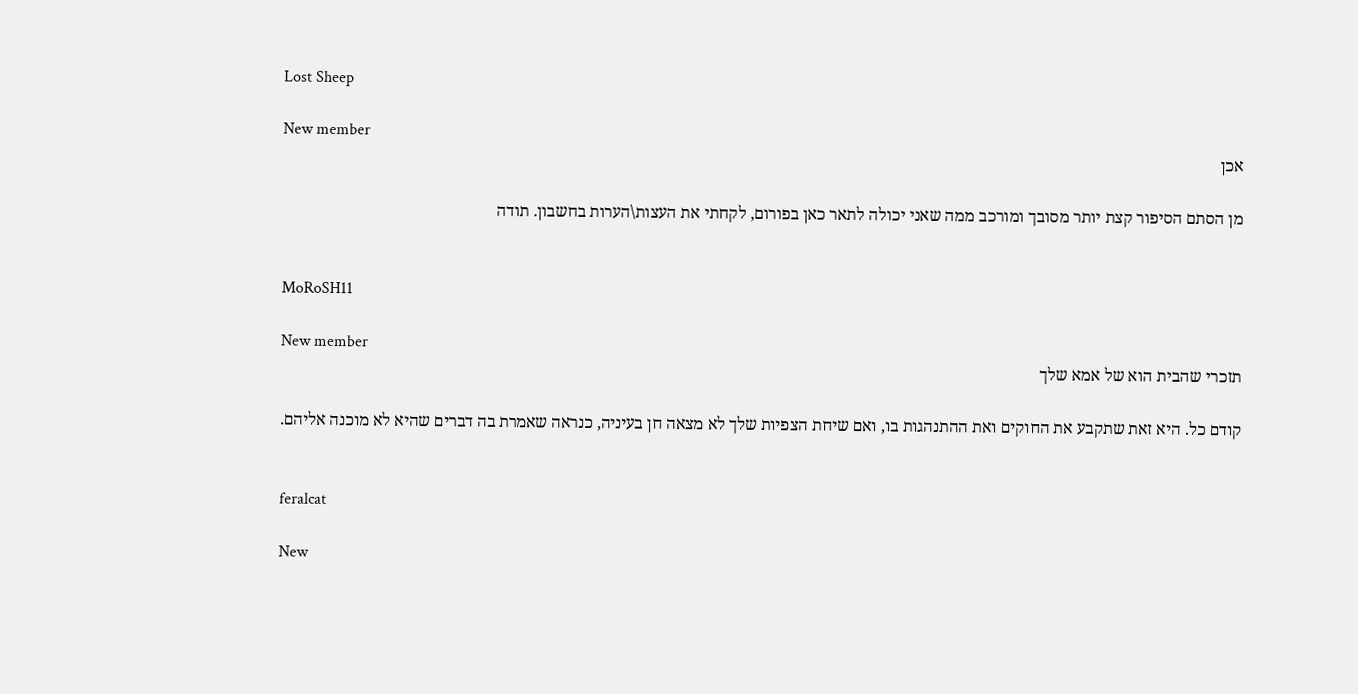Lost Sheep

New member
אכן

מן הסתם הסיפור קצת יותר מסובך ומורכב ממה שאני יכולה לתאר כאן בפורום, לקחתי את העצות\הערות בחשבון. תודה


MoRoSH11

New member
תזכרי שהבית הוא של אמא שלך

קודם כל. היא זאת שתקבע את החוקים ואת ההתנהגות בו, ואם שיחת הצפיות שלך לא מצאה חן בעיניה, כנראה שאמרת בה דברים שהיא לא מוכנה אליהם.


feralcat

New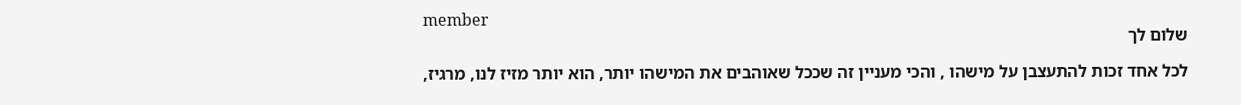member
שלום לך

לכל אחד זכות להתעצבן על מישהו , והכי מעניין זה שככל שאוהבים את המישהו יותר, הוא יותר מזיז לנו, מרגיז,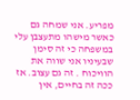מפריע. אני שמחה גם כאשר מישהו מתעצבן עלי במשפחה כי זה סימן שבעיניו אני שווה את הוויכוח . זה גם עצוב. אז ככה זה בחיים, אין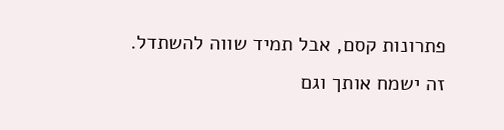פתרונות קסם, אבל תמיד שווה להשתדל. זה ישמח אותך וגם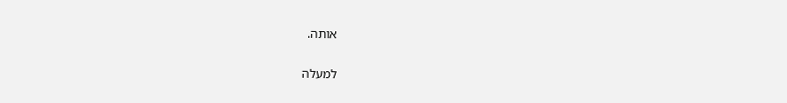אותה.

למעלה